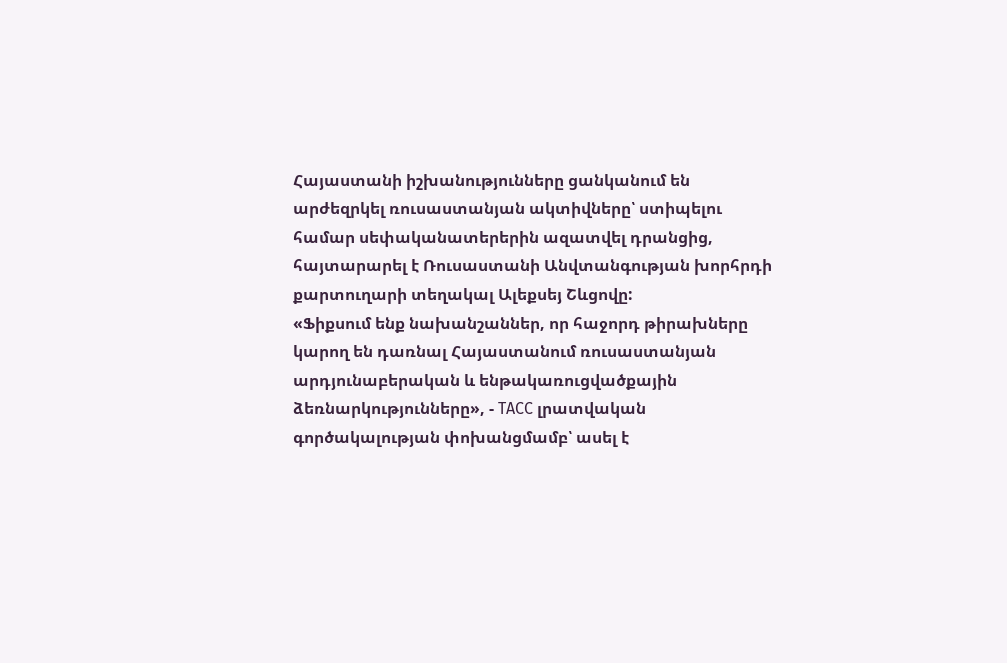Հայաստանի իշխանությունները ցանկանում են արժեզրկել ռուսաստանյան ակտիվները՝ ստիպելու համար սեփականատերերին ազատվել դրանցից, հայտարարել է Ռուսաստանի Անվտանգության խորհրդի քարտուղարի տեղակալ Ալեքսեյ Շևցովը:
«Ֆիքսում ենք նախանշաններ, որ հաջորդ թիրախները կարող են դառնալ Հայաստանում ռուսաստանյան արդյունաբերական և ենթակառուցվածքային ձեռնարկությունները», - ТАСС լրատվական գործակալության փոխանցմամբ՝ ասել է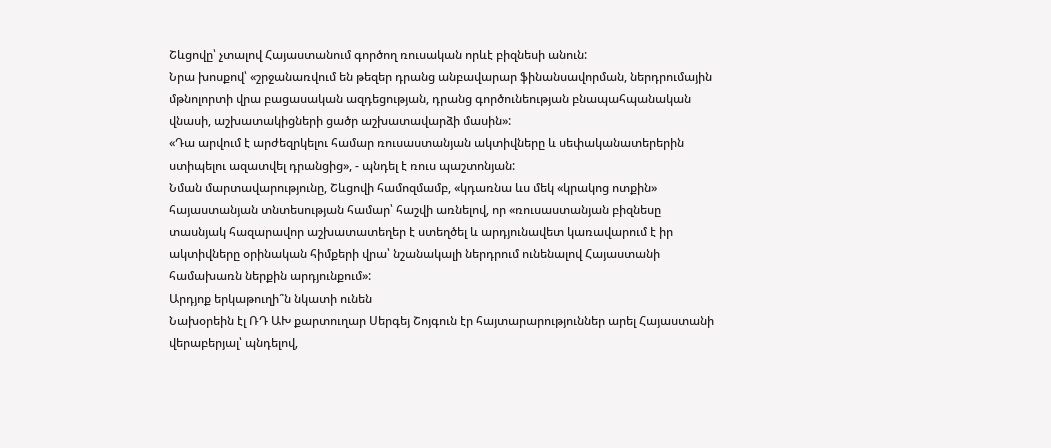Շևցովը՝ չտալով Հայաստանում գործող ռուսական որևէ բիզնեսի անուն:
Նրա խոսքով՝ «շրջանառվում են թեզեր դրանց անբավարար ֆինանսավորման, ներդրումային մթնոլորտի վրա բացասական ազդեցության, դրանց գործունեության բնապահպանական վնասի, աշխատակիցների ցածր աշխատավարձի մասին»:
«Դա արվում է արժեզրկելու համար ռուսաստանյան ակտիվները և սեփականատերերին ստիպելու ազատվել դրանցից», - պնդել է ռուս պաշտոնյան:
Նման մարտավարությունը, Շևցովի համոզմամբ, «կդառնա ևս մեկ «կրակոց ոտքին» հայաստանյան տնտեսության համար՝ հաշվի առնելով, որ «ռուսաստանյան բիզնեսը տասնյակ հազարավոր աշխատատեղեր է ստեղծել և արդյունավետ կառավարում է իր ակտիվները օրինական հիմքերի վրա՝ նշանակալի ներդրում ունենալով Հայաստանի համախառն ներքին արդյունքում»:
Արդյոք երկաթուղի՞ն նկատի ունեն
Նախօրեին էլ ՌԴ ԱԽ քարտուղար Սերգեյ Շոյգուն էր հայտարարություններ արել Հայաստանի վերաբերյալ՝ պնդելով,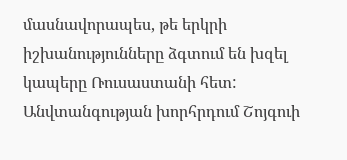մասնավորապես, թե երկրի իշխանությունները ձգտում են խզել կապերը Ռուսաստանի հետ:
Անվտանգության խորհրդում Շոյգուի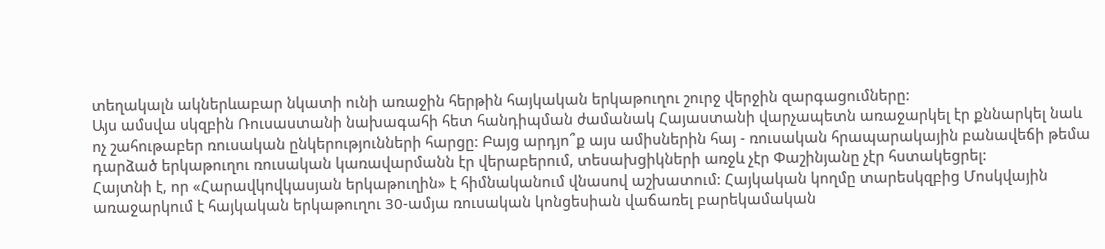տեղակալն ակներևաբար նկատի ունի առաջին հերթին հայկական երկաթուղու շուրջ վերջին զարգացումները:
Այս ամսվա սկզբին Ռուսաստանի նախագահի հետ հանդիպման ժամանակ Հայաստանի վարչապետն առաջարկել էր քննարկել նաև ոչ շահութաբեր ռուսական ընկերությունների հարցը: Բայց արդյո՞ք այս ամիսներին հայ - ռուսական հրապարակային բանավեճի թեմա դարձած երկաթուղու ռուսական կառավարմանն էր վերաբերում, տեսախցիկների առջև չէր Փաշինյանը չէր հստակեցրել:
Հայտնի է, որ «Հարավկովկասյան երկաթուղին» է հիմնականում վնասով աշխատում: Հայկական կողմը տարեսկզբից Մոսկվային առաջարկում է հայկական երկաթուղու 30-ամյա ռուսական կոնցեսիան վաճառել բարեկամական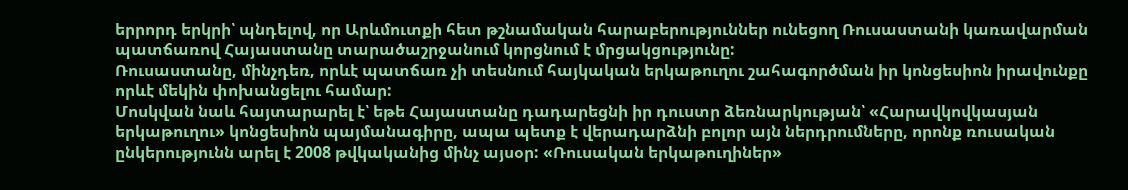երրորդ երկրի՝ պնդելով, որ Արևմուտքի հետ թշնամական հարաբերություններ ունեցող Ռուսաստանի կառավարման պատճառով Հայաստանը տարածաշրջանում կորցնում է մրցակցությունը:
Ռուսաստանը, մինչդեռ, որևէ պատճառ չի տեսնում հայկական երկաթուղու շահագործման իր կոնցեսիոն իրավունքը որևէ մեկին փոխանցելու համար:
Մոսկվան նաև հայտարարել է՝ եթե Հայաստանը դադարեցնի իր դուստր ձեռնարկության՝ «Հարավկովկասյան երկաթուղու» կոնցեսիոն պայմանագիրը, ապա պետք է վերադարձնի բոլոր այն ներդրումները, որոնք ռուսական ընկերությունն արել է 2008 թվկականից մինչ այսօր: «Ռուսական երկաթուղիներ»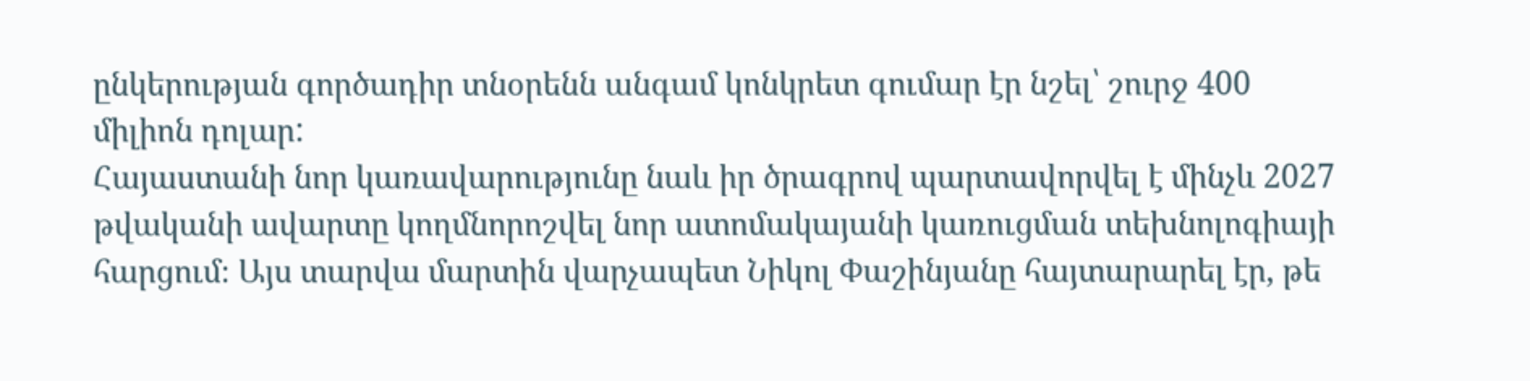ընկերության գործադիր տնօրենն անգամ կոնկրետ գումար էր նշել՝ շուրջ 400 միլիոն դոլար:
Հայաստանի նոր կառավարությունը նաև իր ծրագրով պարտավորվել է մինչև 2027 թվականի ավարտը կողմնորոշվել նոր ատոմակայանի կառուցման տեխնոլոգիայի հարցում։ Այս տարվա մարտին վարչապետ Նիկոլ Փաշինյանը հայտարարել էր, թե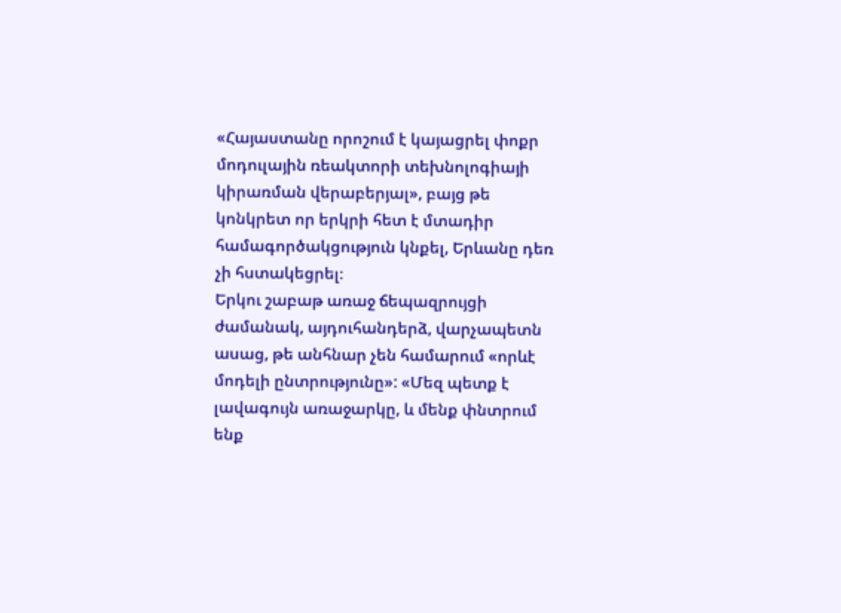«Հայաստանը որոշում է կայացրել փոքր մոդուլային ռեակտորի տեխնոլոգիայի կիրառման վերաբերյալ», բայց թե կոնկրետ որ երկրի հետ է մտադիր համագործակցություն կնքել, Երևանը դեռ չի հստակեցրել։
Երկու շաբաթ առաջ ճեպազրույցի ժամանակ, այդուհանդերձ, վարչապետն ասաց, թե անհնար չեն համարում «որևէ մոդելի ընտրությունը»: «Մեզ պետք է լավագույն առաջարկը, և մենք փնտրում ենք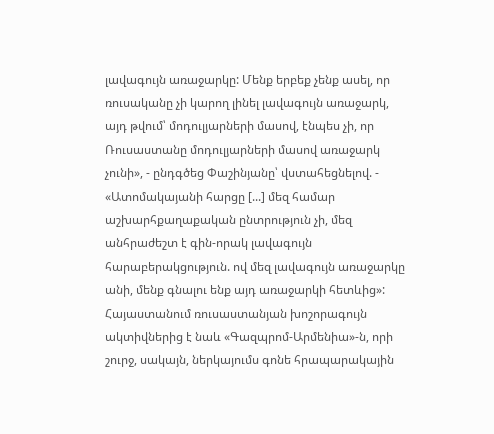լավագույն առաջարկը: Մենք երբեք չենք ասել, որ ռուսականը չի կարող լինել լավագույն առաջարկ, այդ թվում՝ մոդուլյարների մասով, էնպես չի, որ Ռուսաստանը մոդուլյարների մասով առաջարկ չունի», - ընդգծեց Փաշինյանը՝ վստահեցնելով. - «Ատոմակայանի հարցը [...] մեզ համար աշխարհքաղաքական ընտրություն չի, մեզ անհրաժեշտ է գին-որակ լավագույն հարաբերակցություն. ով մեզ լավագույն առաջարկը անի, մենք գնալու ենք այդ առաջարկի հետևից»:
Հայաստանում ռուսաստանյան խոշորագույն ակտիվներից է նաև «Գազպրոմ-Արմենիա»-ն, որի շուրջ, սակայն, ներկայումս գոնե հրապարակային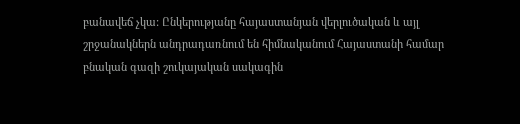բանավեճ չկա: Ընկերությանը հայաստանյան վերլուծական և այլ շրջանակներն անդրադառնում են հիմնականում Հայաստանի համար բնական գազի շուկայական սակագին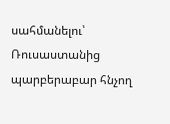սահմանելու՝ Ռուսաստանից պարբերաբար հնչող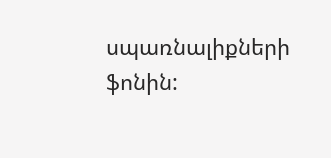սպառնալիքների ֆոնին: